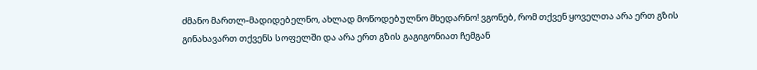ძმანო მართლ-მადიდებელნო, ახლად მოწოდებულნო მხედარნო! ვგონებ, რომ თქვენ ყოველთა არა ერთ გზის გინახავართ თქვენს სოფელში და არა ერთ გზის გაგიგონიათ ჩემგან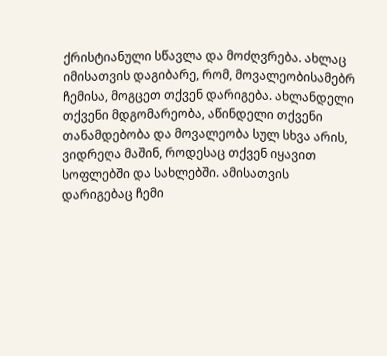ქრისტიანული სწავლა და მოძღვრება. ახლაც იმისათვის დაგიბარე, რომ, მოვალეობისამებრ ჩემისა, მოგცეთ თქვენ დარიგება. ახლანდელი თქვენი მდგომარეობა, აწინდელი თქვენი თანამდებობა და მოვალეობა სულ სხვა არის, ვიდრეღა მაშინ, როდესაც თქვენ იყავით სოფლებში და სახლებში. ამისათვის დარიგებაც ჩემი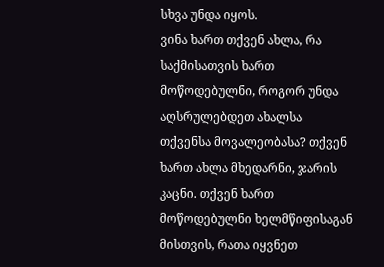სხვა უნდა იყოს.
ვინა ხართ თქვენ ახლა, რა საქმისათვის ხართ მოწოდებულნი, როგორ უნდა აღსრულებდეთ ახალსა თქვენსა მოვალეობასა? თქვენ ხართ ახლა მხედარნი, ჯარის კაცნი. თქვენ ხართ მოწოდებულნი ხელმწიფისაგან მისთვის, რათა იყვნეთ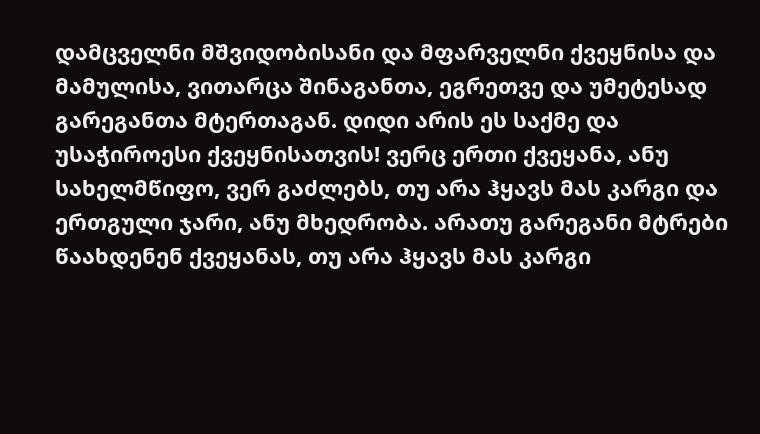დამცველნი მშვიდობისანი და მფარველნი ქვეყნისა და მამულისა, ვითარცა შინაგანთა, ეგრეთვე და უმეტესად გარეგანთა მტერთაგან. დიდი არის ეს საქმე და უსაჭიროესი ქვეყნისათვის! ვერც ერთი ქვეყანა, ანუ სახელმწიფო, ვერ გაძლებს, თუ არა ჰყავს მას კარგი და ერთგული ჯარი, ანუ მხედრობა. არათუ გარეგანი მტრები წაახდენენ ქვეყანას, თუ არა ჰყავს მას კარგი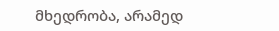მხედრობა, არამედ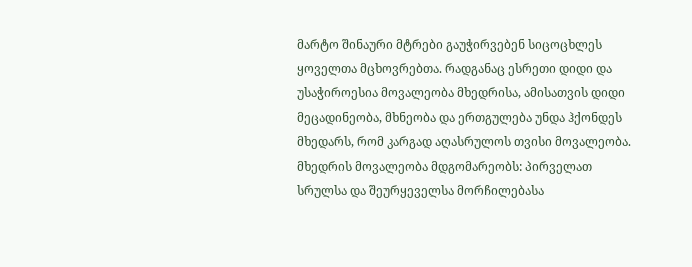მარტო შინაური მტრები გაუჭირვებენ სიცოცხლეს ყოველთა მცხოვრებთა. რადგანაც ესრეთი დიდი და უსაჭიროესია მოვალეობა მხედრისა, ამისათვის დიდი მეცადინეობა, მხნეობა და ერთგულება უნდა ჰქონდეს მხედარს, რომ კარგად აღასრულოს თვისი მოვალეობა. მხედრის მოვალეობა მდგომარეობს: პირველათ სრულსა და შეურყეველსა მორჩილებასა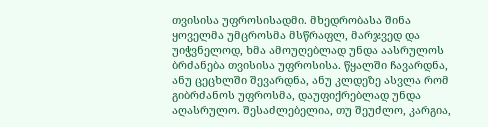თვისისა უფროსისადმი. მხედრობასა შინა ყოველმა უმცროსმა მსწრაფლ, მარჯვედ და უიჭვნელოდ, ხმა ამოუღებლად უნდა აასრულოს ბრძანება თვისისა უფროსისა. წყალში ჩავარდნა, ანუ ცეცხლში შევარდნა, ანუ კლდეზე ასვლა რომ გიბრძანოს უფროსმა, დაუფიქრებლად უნდა აღასრულო. შესაძლებელია, თუ შეუძლო, კარგია,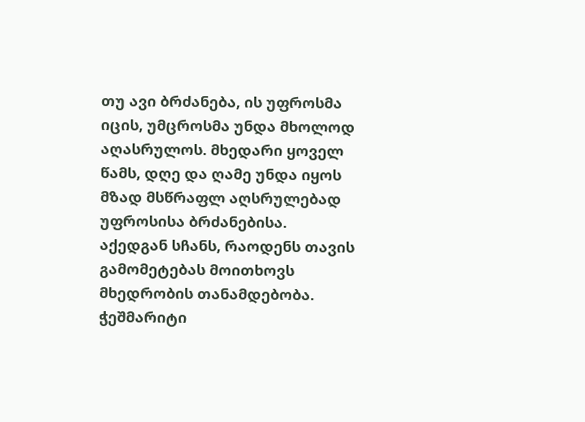თუ ავი ბრძანება, ის უფროსმა იცის, უმცროსმა უნდა მხოლოდ აღასრულოს. მხედარი ყოველ წამს, დღე და ღამე უნდა იყოს მზად მსწრაფლ აღსრულებად უფროსისა ბრძანებისა. აქედგან სჩანს, რაოდენს თავის გამომეტებას მოითხოვს მხედრობის თანამდებობა. ჭეშმარიტი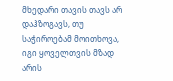მხედარი თავის თავს არ დაჰზოგავს, თუ საჭიროებამ მოითხოვა, იგი ყოველთვის მზად არის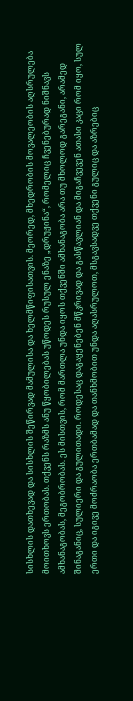სისხლის დათხევად და სისხლის შეწირვად მამულისა და ხელმწიფისათვის. მეორედ, მხედრობის მოვალეობის აღსრულება მოითხოვს ერთობას. თქვენს რაზმს ანუ წყობილებას უწოდეს რუსულ ენაზე „დრუჟინა“, რომელიც ჩვენებურად ნიშნავს ამხანაგობას, მეგობრობას. ეს მისთვის, რომ მართლა უნდა იყოს თქვენში ამხანაგობა არა თუ მხოლოდ გარეგანი, არამედ შინაგანიც, სულიერი და გულითადი. როდესაც დაგაყენებენ მწკრივად და გასწავლიან და მიგაჩვევენ ათასი კაცი რომ იყო, სულ ერთი და იგივე მოძრაობა ერთბამად და თანხმობით უნდა აღასრულოთ, მსგავსადვე თქვენი გულიც და აზრებიც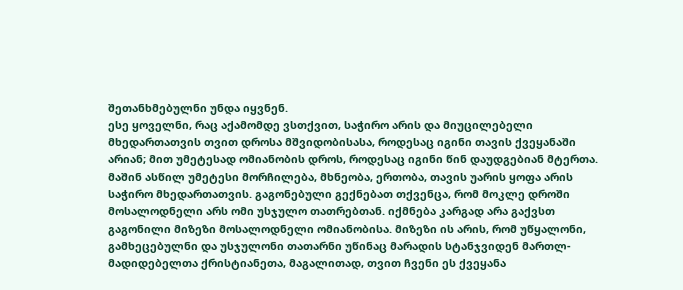შეთანხმებულნი უნდა იყვნენ.
ესე ყოველნი, რაც აქამომდე ვსთქვით, საჭირო არის და მიუცილებელი მხედართათვის თვით დროსა მშვიდობისასა, როდესაც იგინი თავის ქვეყანაში არიან; მით უმეტესად ომიანობის დროს, როდესაც იგინი წინ დაუდგებიან მტერთა. მაშინ ასწილ უმეტესი მორჩილება, მხნეობა, ერთობა, თავის უარის ყოფა არის საჭირო მხედართათვის. გაგონებული გექნებათ თქვენცა, რომ მოკლე დროში მოსალოდნელი არს ომი უსჯულო თათრებთან. იქმნება კარგად არა გაქვსთ გაგონილი მიზეზი მოსალოდნელი ომიანობისა. მიზეზი ის არის, რომ უწყალონი, გამხეცებულნი და უსჯულონი თათარნი უწინაც მარადის სტანჯვიდენ მართლ-მადიდებელთა ქრისტიანეთა, მაგალითად, თვით ჩვენი ეს ქვეყანა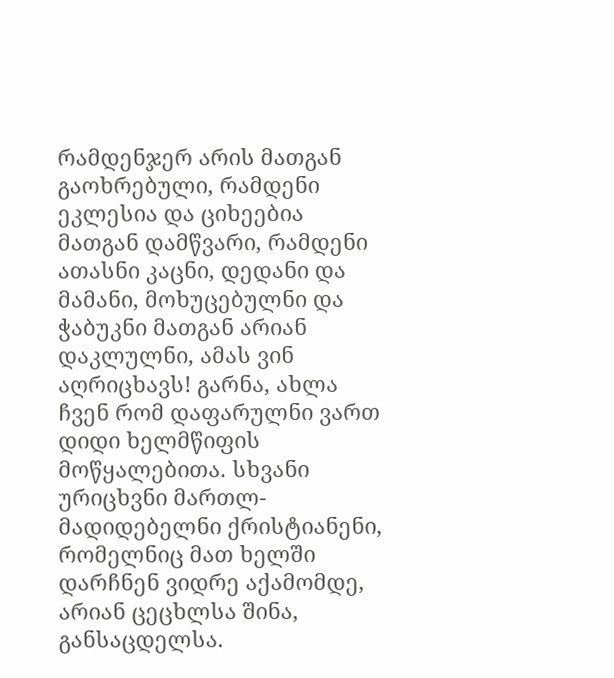რამდენჯერ არის მათგან გაოხრებული, რამდენი ეკლესია და ციხეებია მათგან დამწვარი, რამდენი ათასნი კაცნი, დედანი და მამანი, მოხუცებულნი და ჭაბუკნი მათგან არიან დაკლულნი, ამას ვინ აღრიცხავს! გარნა, ახლა ჩვენ რომ დაფარულნი ვართ დიდი ხელმწიფის მოწყალებითა. სხვანი ურიცხვნი მართლ-მადიდებელნი ქრისტიანენი, რომელნიც მათ ხელში დარჩნენ ვიდრე აქამომდე, არიან ცეცხლსა შინა, განსაცდელსა.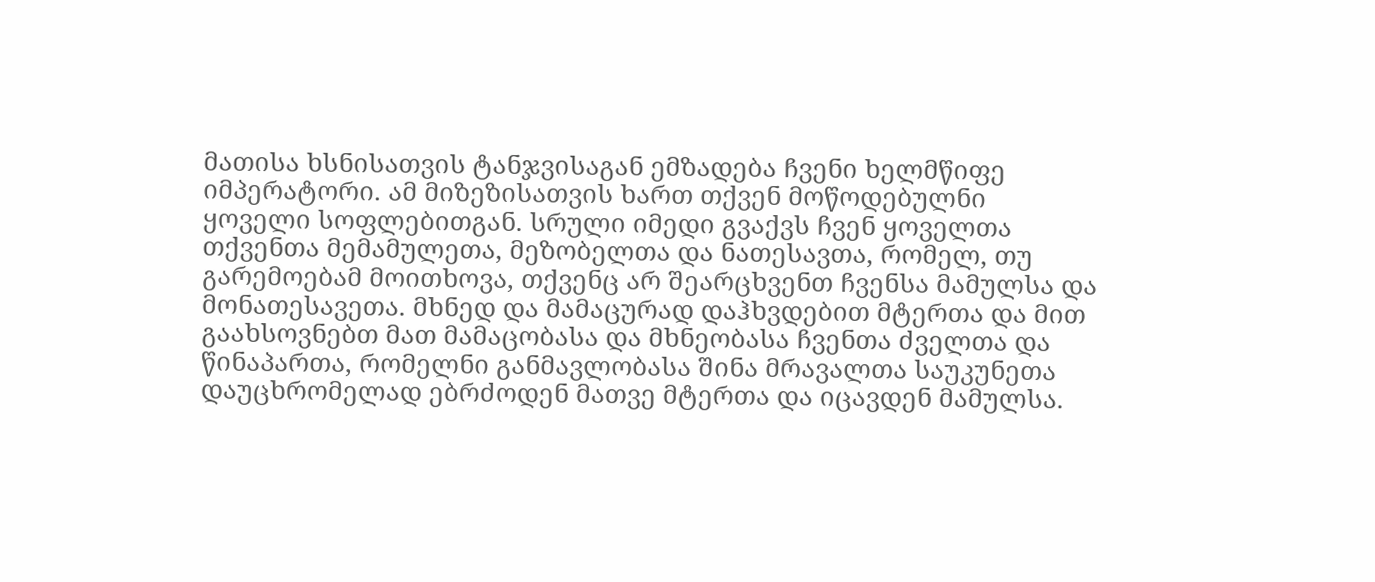მათისა ხსნისათვის ტანჯვისაგან ემზადება ჩვენი ხელმწიფე იმპერატორი. ამ მიზეზისათვის ხართ თქვენ მოწოდებულნი ყოველი სოფლებითგან. სრული იმედი გვაქვს ჩვენ ყოველთა თქვენთა მემამულეთა, მეზობელთა და ნათესავთა, რომელ, თუ გარემოებამ მოითხოვა, თქვენც არ შეარცხვენთ ჩვენსა მამულსა და მონათესავეთა. მხნედ და მამაცურად დაჰხვდებით მტერთა და მით გაახსოვნებთ მათ მამაცობასა და მხნეობასა ჩვენთა ძველთა და წინაპართა, რომელნი განმავლობასა შინა მრავალთა საუკუნეთა დაუცხრომელად ებრძოდენ მათვე მტერთა და იცავდენ მამულსა.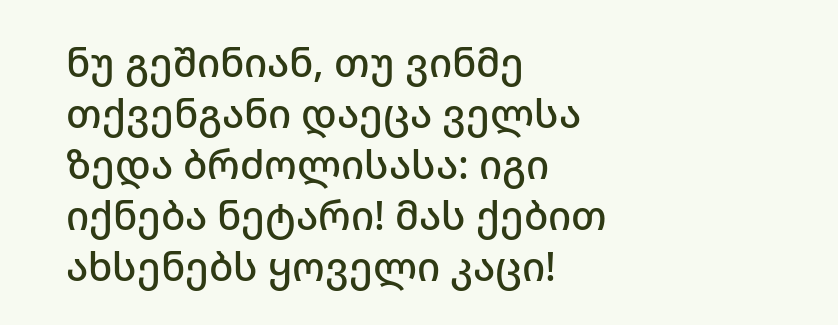ნუ გეშინიან, თუ ვინმე თქვენგანი დაეცა ველსა ზედა ბრძოლისასა: იგი იქნება ნეტარი! მას ქებით ახსენებს ყოველი კაცი!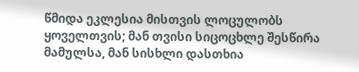წმიდა ეკლესია მისთვის ლოცულობს ყოველთვის; მან თვისი სიცოცხლე შესწირა მამულსა, მან სისხლი დასთხია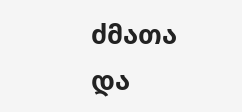ძმათა და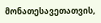მონათესავეთათვის,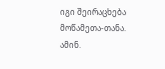იგი შეირაცხება მოწამეთა-თანა. ამინ.